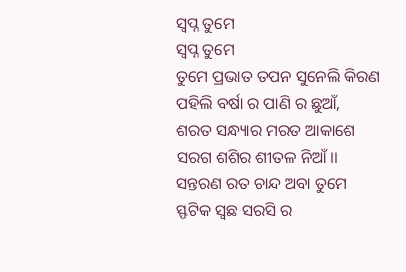ସ୍ବପ୍ନ ତୁମେ
ସ୍ବପ୍ନ ତୁମେ
ତୁମେ ପ୍ରଭାତ ତପନ ସୁନେଲି କିରଣ
ପହିଲି ବର୍ଷା ର ପାଣି ର ଛୁଆଁ,
ଶରତ ସନ୍ଧ୍ୟାର ମରତ ଆକାଶେ
ସରଗ ଶଶିର ଶୀତଳ ନିଆଁ।।
ସନ୍ତରଣ ରତ ଚାନ୍ଦ ଅବା ତୁମେ
ସ୍ଫଟିକ ସ୍ଵଛ ସରସି ର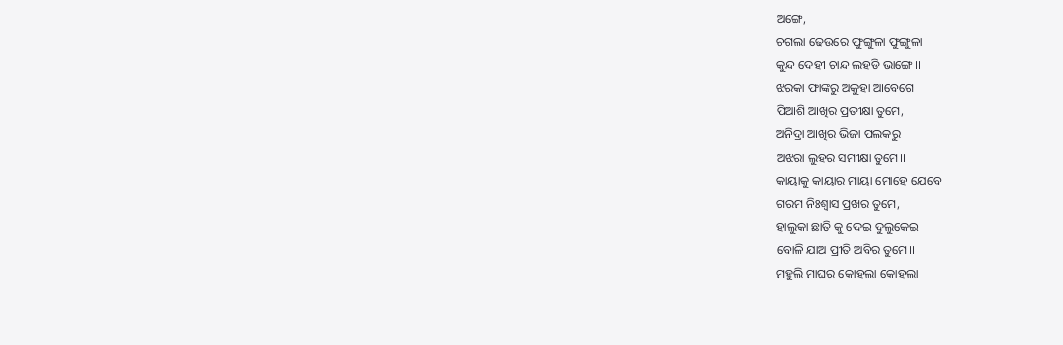ଅଙ୍ଗେ,
ଚଗଲା ଢେଉରେ ଫୁଙ୍ଗୁଳା ଫୁଙ୍ଗୁଳା
କୁନ୍ଦ ଦେହୀ ଚାନ୍ଦ ଲହଡି ଭାଙ୍ଗେ।।
ଝରକା ଫାଙ୍କରୁ ଅକୁହା ଆବେଗେ
ପିଆଶି ଆଖିର ପ୍ରତୀକ୍ଷା ତୁମେ,
ଅନିଦ୍ରା ଆଖିର ଭିଜା ପଲକରୁ
ଅଝରା ଲୁହର ସମୀକ୍ଷା ତୁମେ।।
କାୟାକୁ କାୟାର ମାୟା ମୋହେ ଯେବେ
ଗରମ ନିଃଶ୍ୱାସ ପ୍ରଖର ତୁମେ,
ହାଲୁକା ଛାତି କୁ ଦେଇ ଦୁଲୁକେଇ
ବୋଳି ଯାଅ ପ୍ରୀତି ଅବିର ତୁମେ।।
ମହୁଲି ମାଘର କୋହଲା କୋହଲା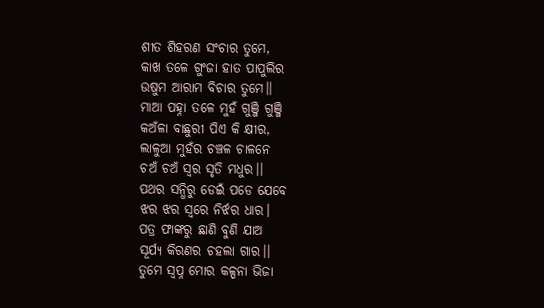ଶୀତ ଶିହରଣ ସଂଚାର ତୁମେ,
କାଖ ତଳେ ଗୁଂଜା ହାତ ପାପୁଲିର
ଉଷୁମ ଆରାମ ବିଚାର ତୁମେ।।
ମାଆ ପହ୍ନା ତଳେ ମୁହଁ ଗୁଞ୍ଜି ଗୁଞ୍ଜି
କଅଁଳା ବାଛୁରୀ ପିଏ କି କ୍ଷୀର,
ଲାଳୁଆ ମୁହଁର ଚଞ୍ଚଳ ଚାଳନେ
ଚଅଁ ଚଅଁ ସ୍ୱର ସୃତି ମଧୁର।।
ପଥର ସନ୍ଧିରୁ ଡେଇଁ ପଡେ ଯେବେ
ଝର ଝର ସ୍ୱରେ ନିର୍ଝର ଧାର।
ପତ୍ର ଫାଙ୍କରୁ ଛାଣି ବୁଣି ଯାଅ
ସୂର୍ଯ୍ୟ କିରଣର ଚହଲା ଗାର।।
ତୁମେ ସ୍ବପ୍ନ ମୋର କଳ୍ପନା ଭିଜା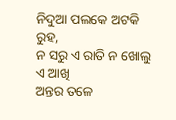ନିଦୁଆ ପଲକେ ଅଟକି ରୁହ,
ନ ସରୁ ଏ ରାତି ନ ଖୋଲୁ ଏ ଆଖି
ଅନ୍ତର ତଳେ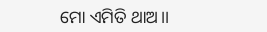ମୋ ଏମିତି ଥାଅ।।